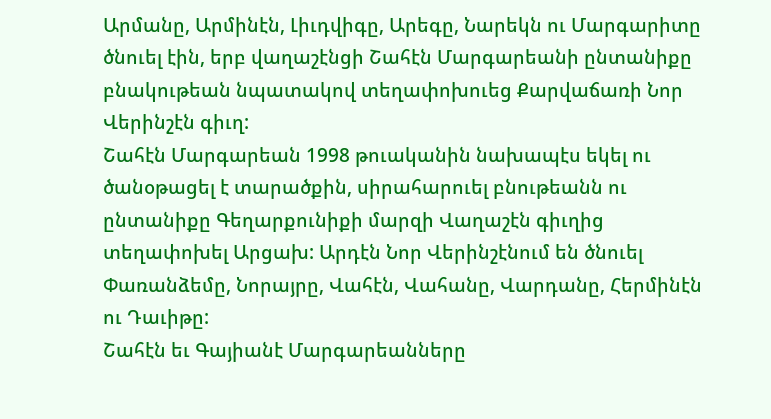Արմանը, Արմինէն, Լիւդվիգը, Արեգը, Նարեկն ու Մարգարիտը ծնուել էին, երբ վաղաշէնցի Շահէն Մարգարեանի ընտանիքը բնակութեան նպատակով տեղափոխուեց Քարվաճառի Նոր Վերինշէն գիւղ:
Շահէն Մարգարեան 1998 թուականին նախապէս եկել ու ծանօթացել է տարածքին, սիրահարուել բնութեանն ու ընտանիքը Գեղարքունիքի մարզի Վաղաշէն գիւղից տեղափոխել Արցախ: Արդէն Նոր Վերինշէնում են ծնուել Փառանձեմը, Նորայրը, Վահէն, Վահանը, Վարդանը, Հերմինէն ու Դաւիթը:
Շահէն եւ Գայիանէ Մարգարեանները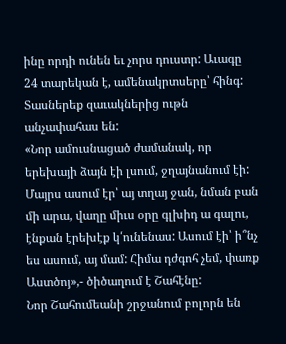ինը որդի ունեն եւ չորս դուստր: Աւագը 24 տարեկան է, ամենակրտսերը՝ հինգ: Տասներեք զաւակներից ութն անչափահաս են:
«Նոր ամուսնացած ժամանակ, որ երեխայի ձայն էի լսում, ջղայնանում էի: Մայրս ասում էր՝ այ տղայ ջան, նման բան մի արա, վաղը միւս օրը գլխիդ ա գալու, էնքան էրեխէք կ՛ունենաս: Ասում էի՝ ի՞նչ ես ասում, այ մամ: Հիմա դժգոհ չեմ, փառք Աստծոյ»,- ծիծաղում է Շահէնը:
Նոր Շահումեանի շրջանում բոլորն են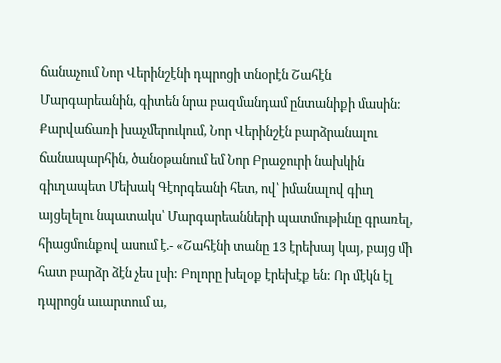ճանաչում Նոր Վերինշէնի դպրոցի տնօրէն Շահէն Մարգարեանին, գիտեն նրա բազմանդամ ընտանիքի մասին: Քարվաճառի խաչմերուկում, Նոր Վերինշէն բարձրանալու ճանապարհին, ծանօթանում եմ Նոր Բրաջուրի նախկին գիւղապետ Մեխակ Գէորգեանի հետ, ով՝ իմանալով գիւղ այցելելու նպատակս՝ Մարգարեանների պատմութիւնը գրառել, հիացմունքով ասում է.- «Շահէնի տանը 13 էրեխայ կայ, բայց մի հատ բարձր ձէն չես լսի: Բոլորը խելօք էրեխէք են: Որ մէկն էլ դպրոցն աւարտում ա,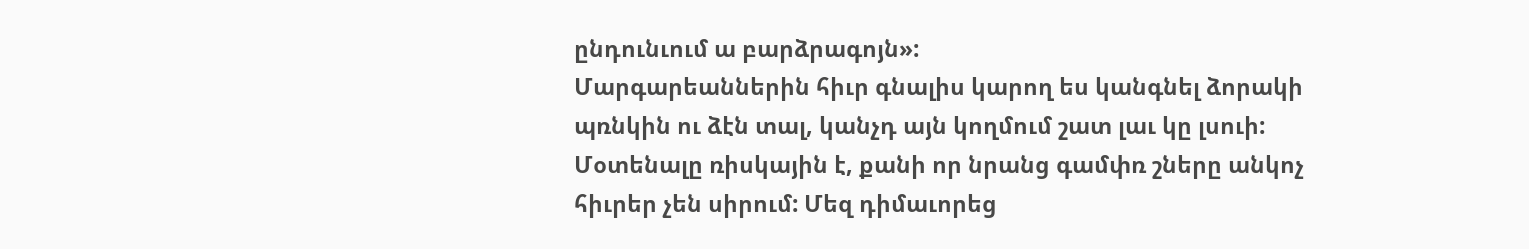ընդունւում ա բարձրագոյն»:
Մարգարեաններին հիւր գնալիս կարող ես կանգնել ձորակի պռնկին ու ձէն տալ, կանչդ այն կողմում շատ լաւ կը լսուի: Մօտենալը ռիսկային է, քանի որ նրանց գամփռ շները անկոչ հիւրեր չեն սիրում: Մեզ դիմաւորեց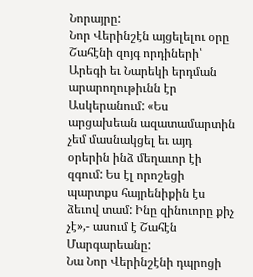Նորայրը:
Նոր Վերինշէն այցելելու օրը Շահէնի զոյգ որդիների՝ Արեգի եւ Նարեկի երդման արարողութիւնն էր Ասկերանում: «Ես արցախեան ազատամարտին չեմ մասնակցել եւ այդ օրերին ինձ մեղաւոր էի զգում: Ես էլ որոշեցի պարտքս հայրենիքին էս ձեւով տամ: Ինը զինուորը քիչ չէ»,- ասում է Շահէն Մարգարեանը:
Նա Նոր Վերինշէնի դպրոցի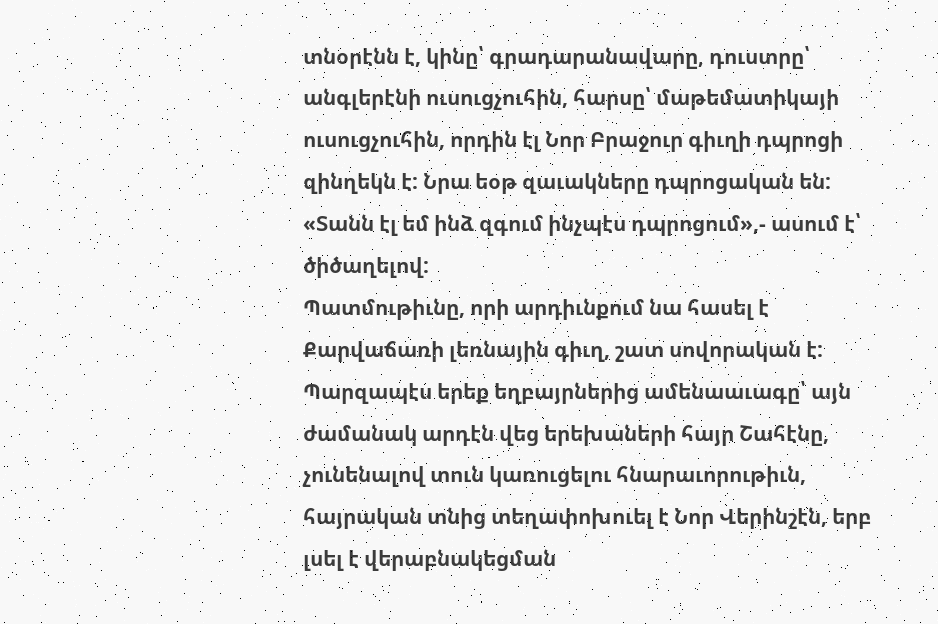տնօրէնն է, կինը՝ գրադարանավարը, դուստրը՝ անգլերէնի ուսուցչուհին, հարսը՝ մաթեմատիկայի ուսուցչուհին, որդին էլ Նոր Բրաջուր գիւղի դպրոցի զինղեկն է: Նրա եօթ զաւակները դպրոցական են: «Տանն էլ եմ ինձ զգում ինչպէս դպրոցում»,- ասում է՝ ծիծաղելով:
Պատմութիւնը, որի արդիւնքում նա հասել է Քարվաճառի լեռնային գիւղ, շատ սովորական է: Պարզապէս երեք եղբայրներից ամենաաւագը՝ այն ժամանակ արդէն վեց երեխաների հայր Շահէնը, չունենալով տուն կառուցելու հնարաւորութիւն, հայրական տնից տեղափոխուել է Նոր Վերինշէն, երբ լսել է վերաբնակեցման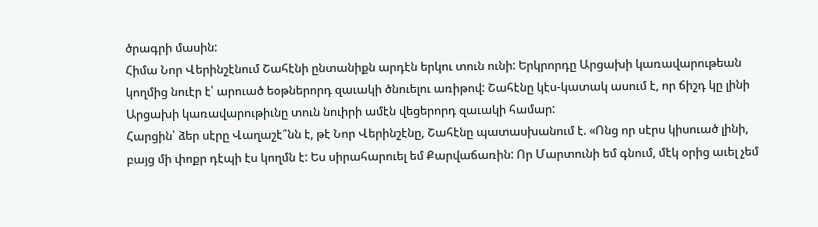ծրագրի մասին:
Հիմա Նոր Վերինշէնում Շահէնի ընտանիքն արդէն երկու տուն ունի: Երկրորդը Արցախի կառավարութեան կողմից նուէր է՝ արուած եօթներորդ զաւակի ծնուելու առիթով: Շահէնը կէս-կատակ ասում է, որ ճիշդ կը լինի Արցախի կառավարութիւնը տուն նուիրի ամէն վեցերորդ զաւակի համար:
Հարցին՝ ձեր սէրը Վաղաշէ՞նն է, թէ Նոր Վերինշէնը, Շահէնը պատասխանում է. «Ոնց որ սէրս կիսուած լինի, բայց մի փոքր դէպի էս կողմն է: Ես սիրահարուել եմ Քարվաճառին: Որ Մարտունի եմ գնում, մէկ օրից աւել չեմ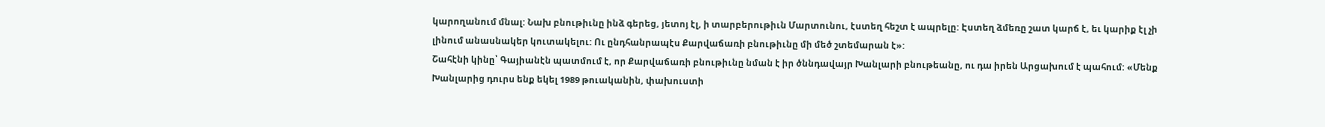կարողանում մնալ: Նախ բնութիւնը ինձ գերեց, յետոյ էլ, ի տարբերութիւն Մարտունու, էստեղ հեշտ է ապրելը: Էստեղ ձմեռը շատ կարճ է, եւ կարիք էլ չի լինում անասնակեր կուտակելու: Ու ընդհանրապէս Քարվաճառի բնութիւնը մի մեծ շտեմարան է»:
Շահէնի կինը՝ Գայիանէն պատմում է, որ Քարվաճառի բնութիւնը նման է իր ծննդավայր Խանլարի բնութեանը, ու դա իրեն Արցախում է պահում: «Մենք Խանլարից դուրս ենք եկել 1989 թուականին, փախուստի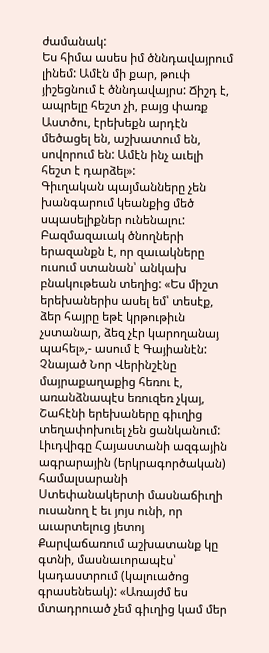ժամանակ:
Ես հիմա ասես իմ ծննդավայրում լինեմ: Ամէն մի քար, թուփ յիշեցնում է ծննդավայրս: Ճիշդ է, ապրելը հեշտ չի, բայց փառք Աստծու, էրեխեքն արդէն մեծացել են, աշխատում են, սովորում են: Ամէն ինչ աւելի հեշտ է դարձել»:
Գիւղական պայմանները չեն խանգարում կեանքից մեծ սպասելիքներ ունենալու: Բազմազաւակ ծնողների երազանքն է, որ զաւակները ուսում ստանան՝ անկախ բնակութեան տեղից: «Ես միշտ երեխաներիս ասել եմ՝ տեսէք, ձեր հայրը եթէ կրթութիւն չստանար, ձեզ չէր կարողանայ պահել»,- ասում է Գայիանէն:
Չնայած Նոր Վերինշէնը մայրաքաղաքից հեռու է, առանձնապէս եռուզեռ չկայ, Շահէնի երեխաները գիւղից տեղափոխուել չեն ցանկանում:
Լիւդվիգը Հայաստանի ազգային ագրարային (երկրագործական) համալսարանի Ստեփանակերտի մասնաճիւղի ուսանող է եւ յոյս ունի, որ աւարտելուց յետոյ Քարվաճառում աշխատանք կը գտնի, մասնաւորապէս՝ կադաստրում (կալուածոց գրասենեակ): «Առայժմ ես մտադրուած չեմ գիւղից կամ մեր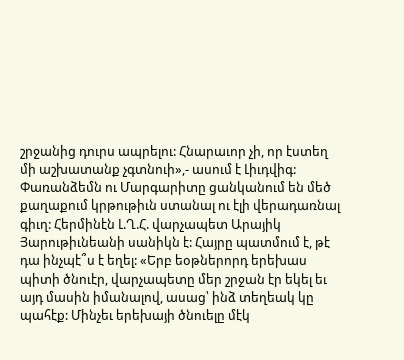շրջանից դուրս ապրելու: Հնարաւոր չի, որ էստեղ մի աշխատանք չգտնուի»,- ասում է Լիւդվիգ:
Փառանձեմն ու Մարգարիտը ցանկանում են մեծ քաղաքում կրթութիւն ստանալ ու էլի վերադառնալ գիւղ: Հերմինէն Լ.Ղ.Հ. վարչապետ Արայիկ Յարութիւնեանի սանիկն է: Հայրը պատմում է, թէ դա ինչպէ՞ս է եղել: «Երբ եօթներորդ երեխաս պիտի ծնուէր, վարչապետը մեր շրջան էր եկել եւ այդ մասին իմանալով, ասաց՝ ինձ տեղեակ կը պահէք: Մինչեւ երեխայի ծնուելը մէկ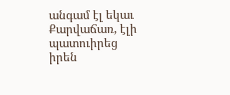անգամ էլ եկաւ Քարվաճառ, էլի պատուիրեց իրեն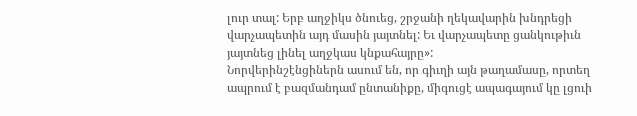լուր տալ: Երբ աղջիկս ծնուեց, շրջանի ղեկավարին խնդրեցի վարչապետին այդ մասին յայտնել: Եւ վարչապետը ցանկութիւն յայտնեց լինել աղջկաս կնքահայրը»:
Նորվերինշէնցիներն ասում են, որ գիւղի այն թաղամասը, որտեղ ապրում է բազմանդամ ընտանիքը, միգուցէ ապագայում կը լցուի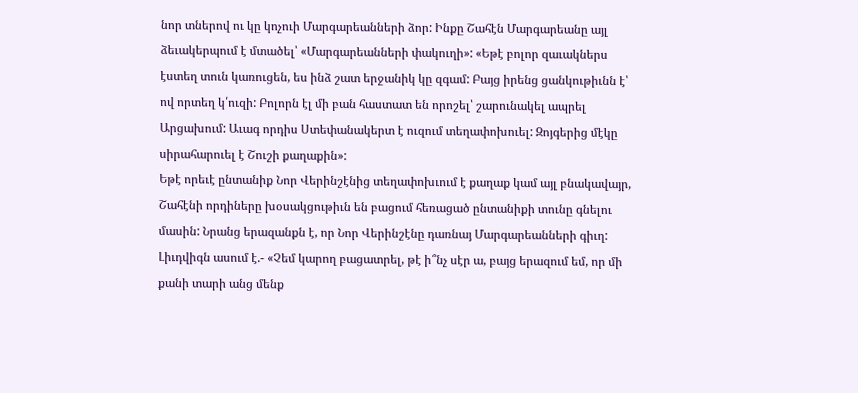նոր տներով ու կը կոչուի Մարգարեանների ձոր: Ինքը Շահէն Մարգարեանը այլ ձեւակերպում է մտածել՝ «Մարգարեանների փակուղի»: «Եթէ բոլոր զաւակներս էստեղ տուն կառուցեն, ես ինձ շատ երջանիկ կը զգամ: Բայց իրենց ցանկութիւնն է՝ ով որտեղ կ՛ուզի: Բոլորն էլ մի բան հաստատ են որոշել՝ շարունակել ապրել Արցախում: Աւագ որդիս Ստեփանակերտ է ուզում տեղափոխուել: Զոյգերից մէկը սիրահարուել է Շուշի քաղաքին»:
Եթէ որեւէ ընտանիք Նոր Վերինշէնից տեղափոխւում է քաղաք կամ այլ բնակավայր, Շահէնի որդիները խօսակցութիւն են բացում հեռացած ընտանիքի տունը գնելու մասին: Նրանց երազանքն է, որ Նոր Վերինշէնը դառնայ Մարգարեանների գիւղ:
Լիւդվիգն ասում է.- «Չեմ կարող բացատրել, թէ ի՞նչ սէր ա, բայց երազում եմ, որ մի քանի տարի անց մենք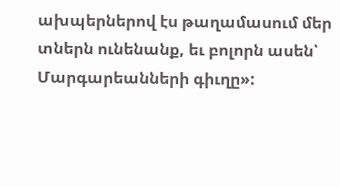ախպերներով էս թաղամասում մեր տներն ունենանք, եւ բոլորն ասեն՝ Մարգարեանների գիւղը»: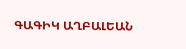ԳԱԳԻԿ ԱՂԲԱԼԵԱՆ